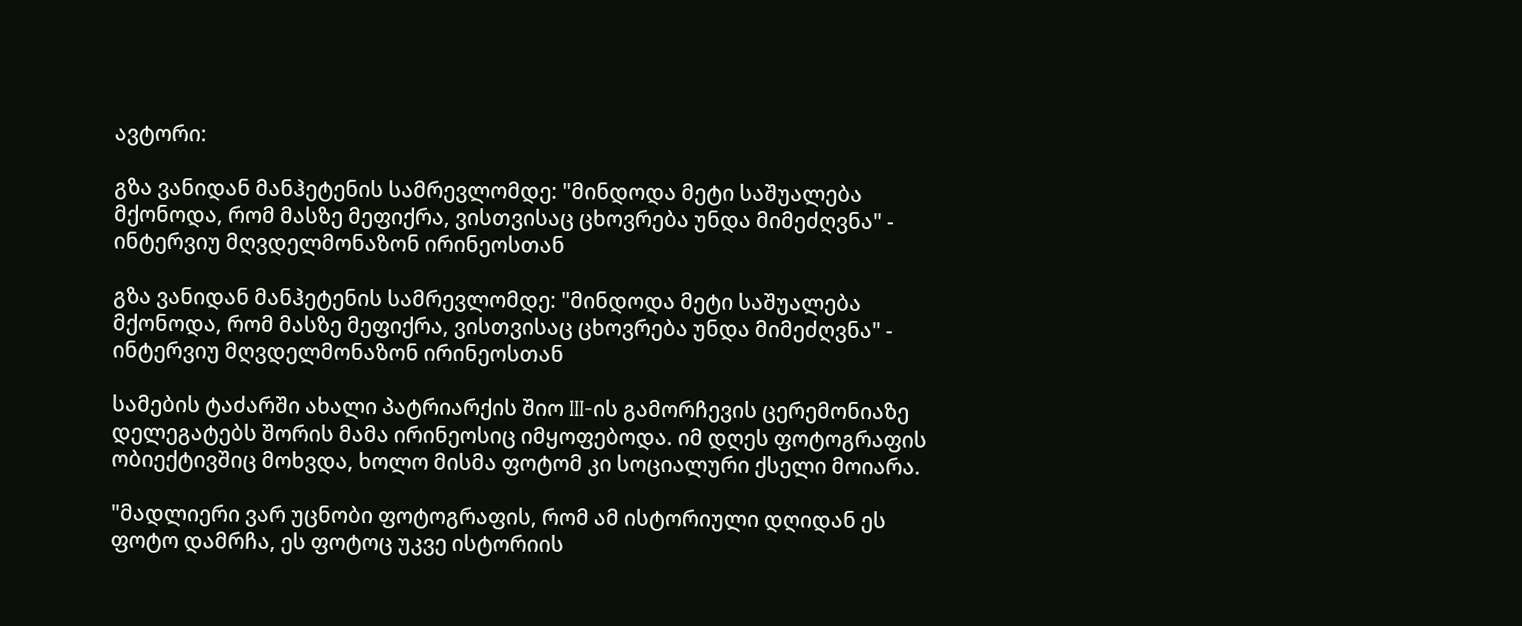ავტორი:

გზა ვანიდან მანჰეტენის სამრევლომდე: "მინდოდა მეტი საშუალება მქონოდა, რომ მასზე მეფიქრა, ვისთვისაც ცხოვრება უნდა მიმეძღვნა" - ინტერვიუ მღვდელმონაზონ ირინეოსთან

გზა ვანიდან მანჰეტენის სამრევლომდე: "მინდოდა მეტი საშუალება მქონოდა, რომ მასზე მეფიქრა, ვისთვისაც ცხოვრება უნდა მიმეძღვნა" - ინტერვიუ მღვდელმონაზონ ირინეოსთან

სამების ტაძარში ახალი პატრიარქის შიო III-ის გამორჩევის ცერემონიაზე დელეგატებს შორის მამა ირინეოსიც იმყოფებოდა. იმ დღეს ფოტოგრაფის ობიექტივშიც მოხვდა, ხოლო მისმა ფოტომ კი სოციალური ქსელი მოიარა.

"მადლიერი ვარ უცნობი ფოტოგრაფის, რომ ამ ისტორიული დღიდან ეს ფოტო დამრჩა, ეს ფოტოც უკვე ისტორიის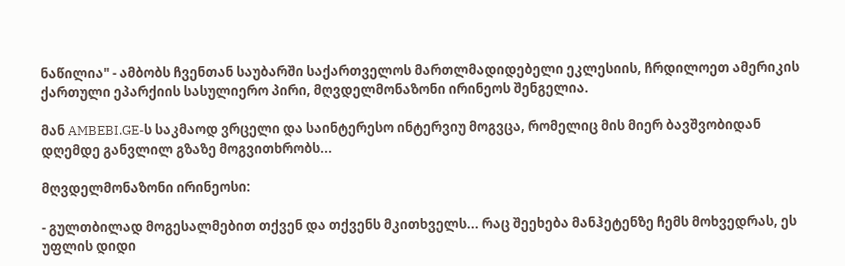ნაწილია" - ამბობს ჩვენთან საუბარში საქართველოს მართლმადიდებელი ეკლესიის, ჩრდილოეთ ამერიკის ქართული ეპარქიის სასულიერო პირი, მღვდელმონაზონი ირინეოს შენგელია.

მან AMBEBI.GE-ს საკმაოდ ვრცელი და საინტერესო ინტერვიუ მოგვცა, რომელიც მის მიერ ბავშვობიდან დღემდე განვლილ გზაზე მოგვითხრობს...

მღვდელმონაზონი ირინეოსი:

- გულთბილად მოგესალმებით თქვენ და თქვენს მკითხველს... რაც შეეხება მანჰეტენზე ჩემს მოხვედრას, ეს უფლის დიდი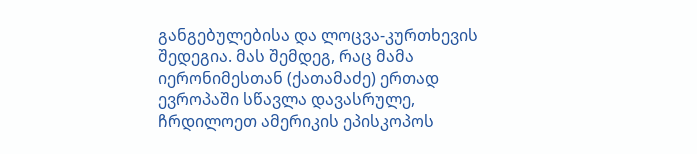განგებულებისა და ლოცვა-კურთხევის შედეგია. მას შემდეგ, რაც მამა იერონიმესთან (ქათამაძე) ერთად ევროპაში სწავლა დავასრულე, ჩრდილოეთ ამერიკის ეპისკოპოს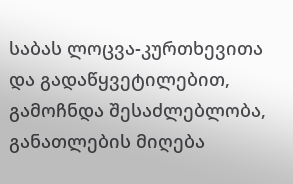საბას ლოცვა-კურთხევითა და გადაწყვეტილებით, გამოჩნდა შესაძლებლობა, განათლების მიღება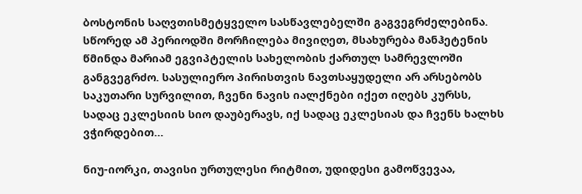ბოსტონის საღვთისმეტყველო სასწავლებელში გაგვეგრძელებინა. სწორედ ამ პერიოდში მორჩილება მივიღეთ, მსახურება მანჰეტენის წმინდა მარიამ ეგვიპტელის სახელობის ქართულ სამრევლოში განგვეგრძო. სასულიერო პირისთვის ნავთსაყუდელი არ არსებობს საკუთარი სურვილით, ჩვენი ნავის იალქნები იქეთ იღებს კურსს, სადაც ეკლესიის სიო დაუბერავს, იქ სადაც ეკლესიას და ჩვენს ხალხს ვჭირდებით…

ნიუ-იორკი, თავისი ურთულესი რიტმით, უდიდესი გამოწვევაა,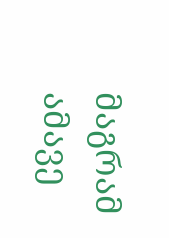მაგრამ ამავე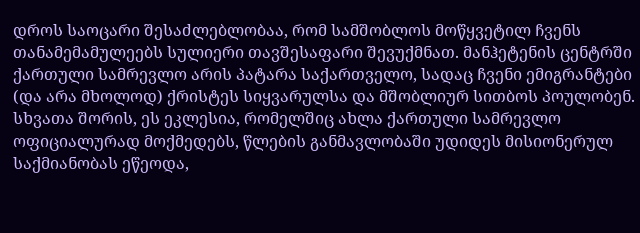დროს საოცარი შესაძლებლობაა, რომ სამშობლოს მოწყვეტილ ჩვენს თანამემამულეებს სულიერი თავშესაფარი შევუქმნათ. მანჰეტენის ცენტრში ქართული სამრევლო არის პატარა საქართველო, სადაც ჩვენი ემიგრანტები (და არა მხოლოდ) ქრისტეს სიყვარულსა და მშობლიურ სითბოს პოულობენ. სხვათა შორის, ეს ეკლესია, რომელშიც ახლა ქართული სამრევლო ოფიციალურად მოქმედებს, წლების განმავლობაში უდიდეს მისიონერულ საქმიანობას ეწეოდა,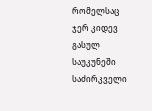რომელსაც ჯერ კიდევ გასულ საუკუნეში საძირკველი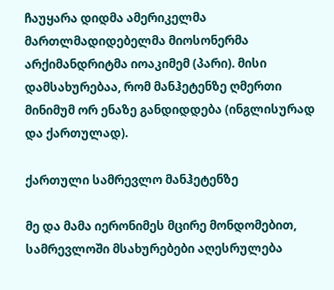ჩაუყარა დიდმა ამერიკელმა მართლმადიდებელმა მიოსონერმა არქიმანდრიტმა იოაკიმემ (პარი). მისი დამსახურებაა, რომ მანჰეტენზე ღმერთი მინიმუმ ორ ენაზე განდიდდება (ინგლისურად და ქართულად).

ქართული სამრევლო მანჰეტენზე

მე და მამა იერონიმეს მცირე მონდომებით, სამრევლოში მსახურებები აღესრულება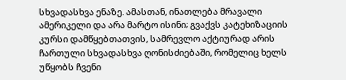სხვადასხვა ენაზე. ამასთან, ინათლება მრავალი ამერიკელი და არა მარტო ისინი; გვაქვს კატეხიზაციის კურსი დამწყებთათვის, სამრევლო აქტიურად არის ჩართული სხვადასხვა ღონისძიებაში, რომელიც ხელს უწყობს ჩვენი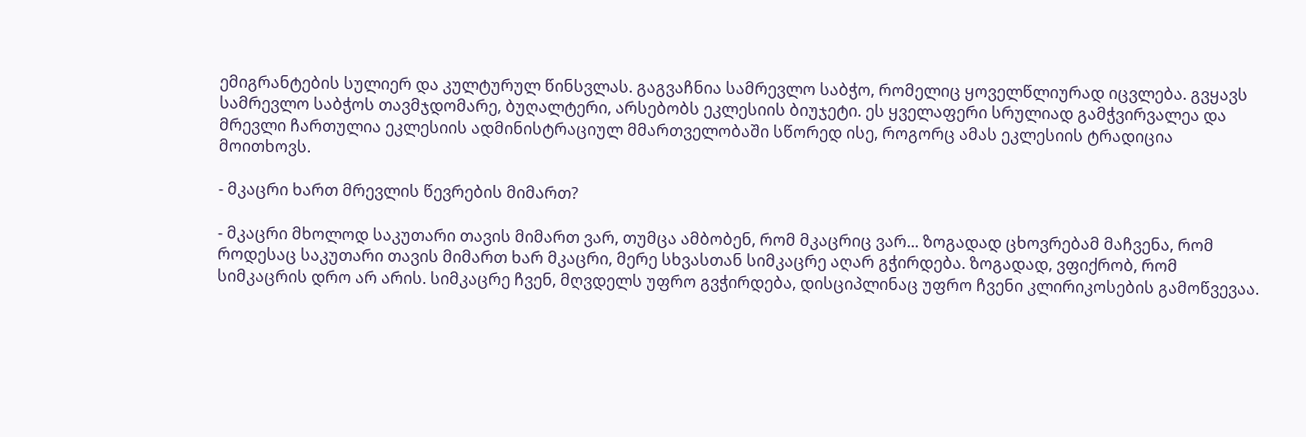ემიგრანტების სულიერ და კულტურულ წინსვლას. გაგვაჩნია სამრევლო საბჭო, რომელიც ყოველწლიურად იცვლება. გვყავს სამრევლო საბჭოს თავმჯდომარე, ბუღალტერი, არსებობს ეკლესიის ბიუჯეტი. ეს ყველაფერი სრულიად გამჭვირვალეა და მრევლი ჩართულია ეკლესიის ადმინისტრაციულ მმართველობაში სწორედ ისე, როგორც ამას ეკლესიის ტრადიცია მოითხოვს.

- მკაცრი ხართ მრევლის წევრების მიმართ?

- მკაცრი მხოლოდ საკუთარი თავის მიმართ ვარ, თუმცა ამბობენ, რომ მკაცრიც ვარ... ზოგადად ცხოვრებამ მაჩვენა, რომ როდესაც საკუთარი თავის მიმართ ხარ მკაცრი, მერე სხვასთან სიმკაცრე აღარ გჭირდება. ზოგადად, ვფიქრობ, რომ სიმკაცრის დრო არ არის. სიმკაცრე ჩვენ, მღვდელს უფრო გვჭირდება, დისციპლინაც უფრო ჩვენი კლირიკოსების გამოწვევაა.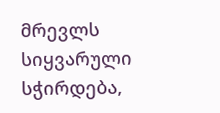მრევლს სიყვარული სჭირდება,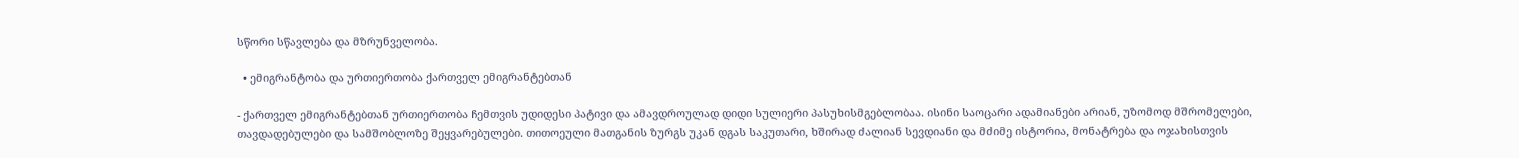სწორი სწავლება და მზრუნველობა.

  • ემიგრანტობა და ურთიერთობა ქართველ ემიგრანტებთან

- ქართველ ემიგრანტებთან ურთიერთობა ჩემთვის უდიდესი პატივი და ამავდროულად დიდი სულიერი პასუხისმგებლობაა. ისინი საოცარი ადამიანები არიან, უზომოდ მშრომელები, თავდადებულები და სამშობლოზე შეყვარებულები. თითოეული მათგანის ზურგს უკან დგას საკუთარი, ხშირად ძალიან სევდიანი და მძიმე ისტორია, მონატრება და ოჯახისთვის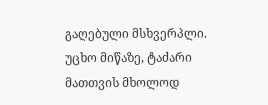გაღებული მსხვერპლი. უცხო მიწაზე, ტაძარი მათთვის მხოლოდ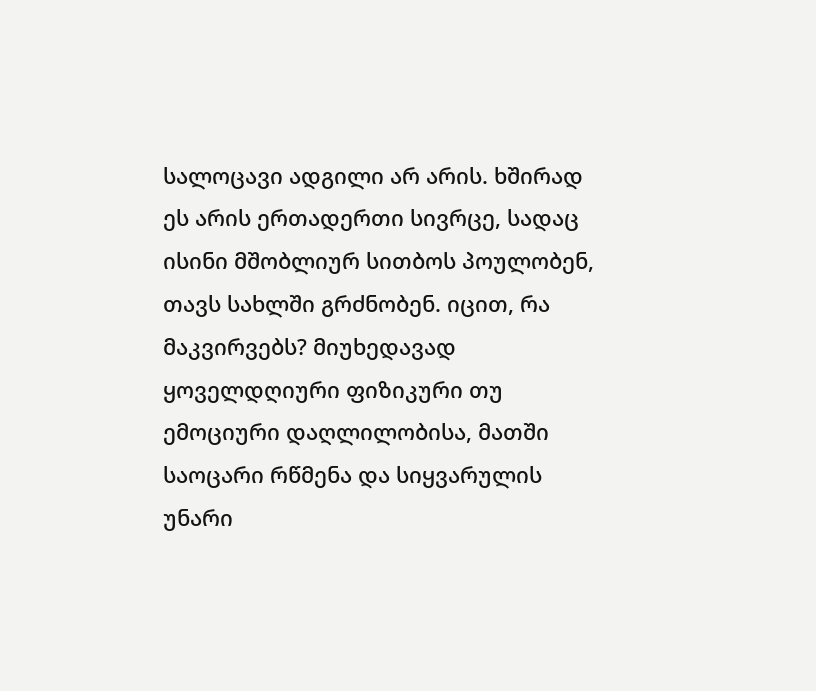სალოცავი ადგილი არ არის. ხშირად ეს არის ერთადერთი სივრცე, სადაც ისინი მშობლიურ სითბოს პოულობენ, თავს სახლში გრძნობენ. იცით, რა მაკვირვებს? მიუხედავად ყოველდღიური ფიზიკური თუ ემოციური დაღლილობისა, მათში საოცარი რწმენა და სიყვარულის უნარი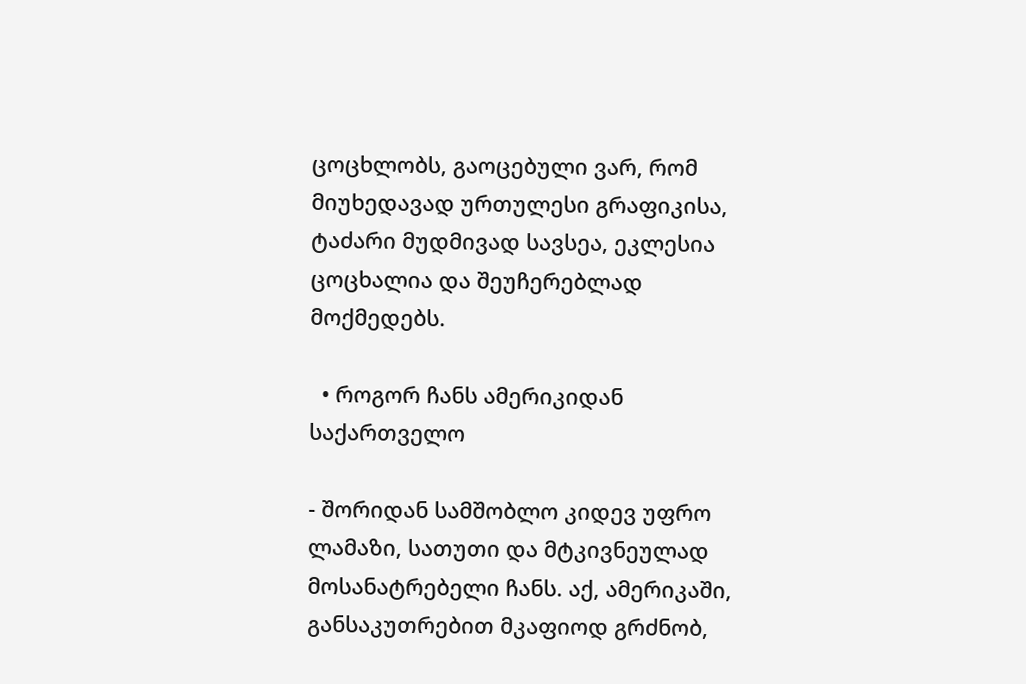ცოცხლობს, გაოცებული ვარ, რომ მიუხედავად ურთულესი გრაფიკისა, ტაძარი მუდმივად სავსეა, ეკლესია ცოცხალია და შეუჩერებლად მოქმედებს.

  • როგორ ჩანს ამერიკიდან საქართველო

- შორიდან სამშობლო კიდევ უფრო ლამაზი, სათუთი და მტკივნეულად მოსანატრებელი ჩანს. აქ, ამერიკაში, განსაკუთრებით მკაფიოდ გრძნობ,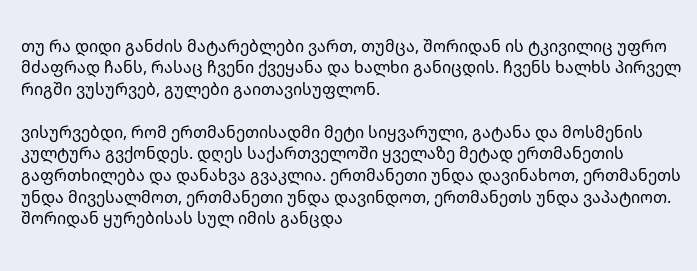თუ რა დიდი განძის მატარებლები ვართ, თუმცა, შორიდან ის ტკივილიც უფრო მძაფრად ჩანს, რასაც ჩვენი ქვეყანა და ხალხი განიცდის. ჩვენს ხალხს პირველ რიგში ვუსურვებ, გულები გაითავისუფლონ.

ვისურვებდი, რომ ერთმანეთისადმი მეტი სიყვარული, გატანა და მოსმენის კულტურა გვქონდეს. დღეს საქართველოში ყველაზე მეტად ერთმანეთის გაფრთხილება და დანახვა გვაკლია. ერთმანეთი უნდა დავინახოთ, ერთმანეთს უნდა მივესალმოთ, ერთმანეთი უნდა დავინდოთ, ერთმანეთს უნდა ვაპატიოთ. შორიდან ყურებისას სულ იმის განცდა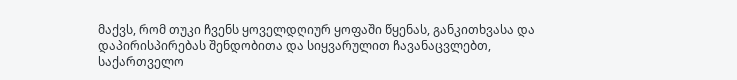მაქვს, რომ თუკი ჩვენს ყოველდღიურ ყოფაში წყენას, განკითხვასა და დაპირისპირებას შენდობითა და სიყვარულით ჩავანაცვლებთ, საქართველო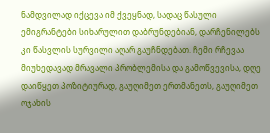ნამდვილად იქცევა იმ ქვეყნად, სადაც წასული ემიგრანტები სიხარულით დაბრუნდებიან, დარჩენილებს კი წასვლის სურვილი აღარ გაუჩნდებათ. ჩემი რჩევაა მიუხედავად მრავალი პრობლემისა და გამოწვევისა, დღე დაიწყეთ პოზიტიურად, გაუღიმეთ ერთმანეთს, გაუღიმეთ ოჯახის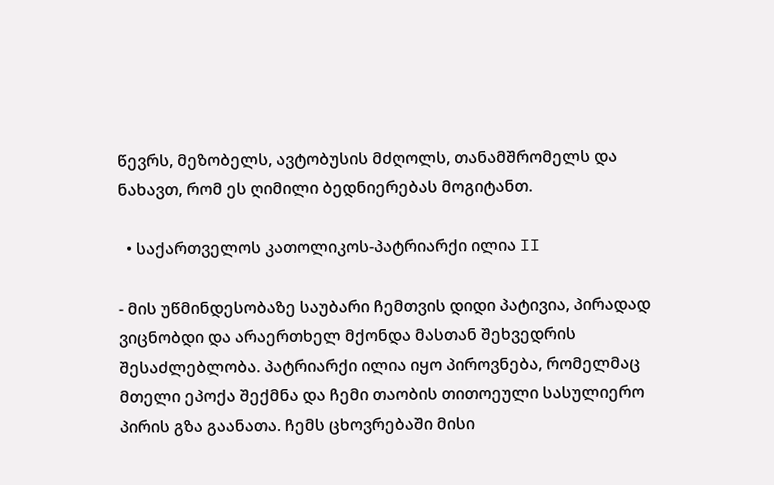წევრს, მეზობელს, ავტობუსის მძღოლს, თანამშრომელს და ნახავთ, რომ ეს ღიმილი ბედნიერებას მოგიტანთ.

  • საქართველოს კათოლიკოს-პატრიარქი ილია II

- მის უწმინდესობაზე საუბარი ჩემთვის დიდი პატივია, პირადად ვიცნობდი და არაერთხელ მქონდა მასთან შეხვედრის შესაძლებლობა. პატრიარქი ილია იყო პიროვნება, რომელმაც მთელი ეპოქა შექმნა და ჩემი თაობის თითოეული სასულიერო პირის გზა გაანათა. ჩემს ცხოვრებაში მისი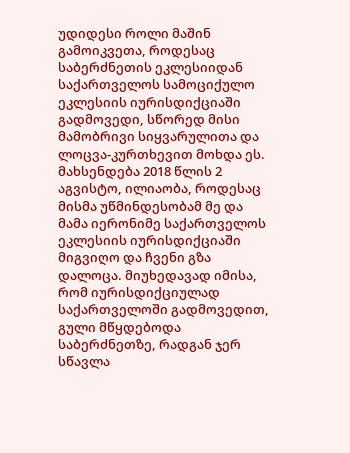უდიდესი როლი მაშინ გამოიკვეთა, როდესაც საბერძნეთის ეკლესიიდან საქართველოს სამოციქულო ეკლესიის იურისდიქციაში გადმოვედი, სწორედ მისი მამობრივი სიყვარულითა და ლოცვა-კურთხევით მოხდა ეს. მახსენდება 2018 წლის 2 აგვისტო, ილიაობა, როდესაც მისმა უწმინდესობამ მე და მამა იერონიმე საქართველოს ეკლესიის იურისდიქციაში მიგვიღო და ჩვენი გზა დალოცა. მიუხედავად იმისა, რომ იურისდიქციულად საქართველოში გადმოვედით, გული მწყდებოდა საბერძნეთზე, რადგან ჯერ სწავლა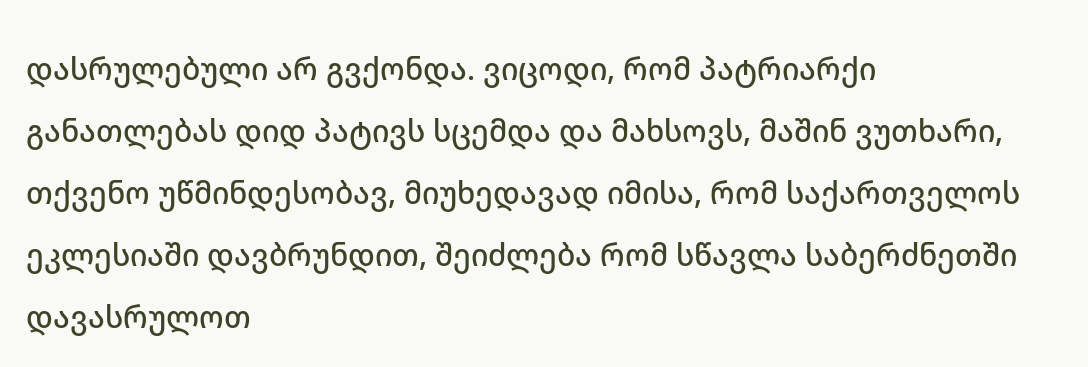დასრულებული არ გვქონდა. ვიცოდი, რომ პატრიარქი განათლებას დიდ პატივს სცემდა და მახსოვს, მაშინ ვუთხარი, თქვენო უწმინდესობავ, მიუხედავად იმისა, რომ საქართველოს ეკლესიაში დავბრუნდით, შეიძლება რომ სწავლა საბერძნეთში დავასრულოთ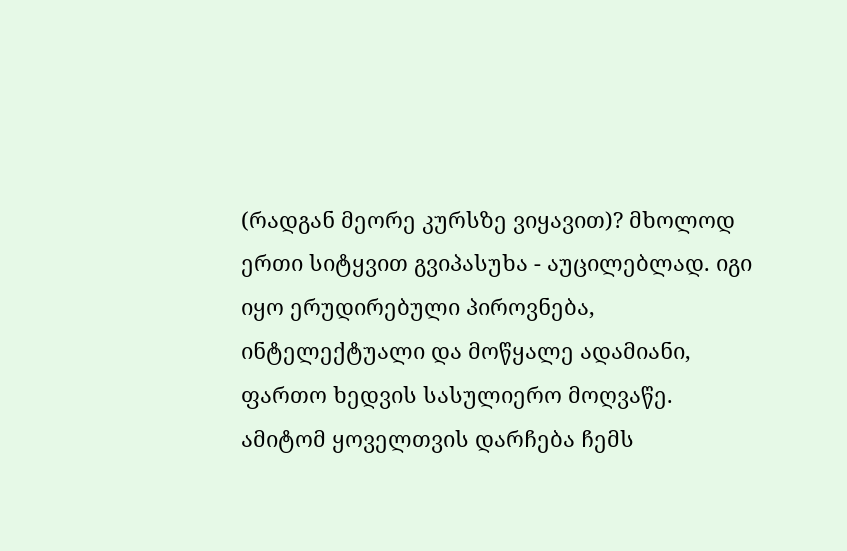(რადგან მეორე კურსზე ვიყავით)? მხოლოდ ერთი სიტყვით გვიპასუხა - აუცილებლად. იგი იყო ერუდირებული პიროვნება, ინტელექტუალი და მოწყალე ადამიანი, ფართო ხედვის სასულიერო მოღვაწე. ამიტომ ყოველთვის დარჩება ჩემს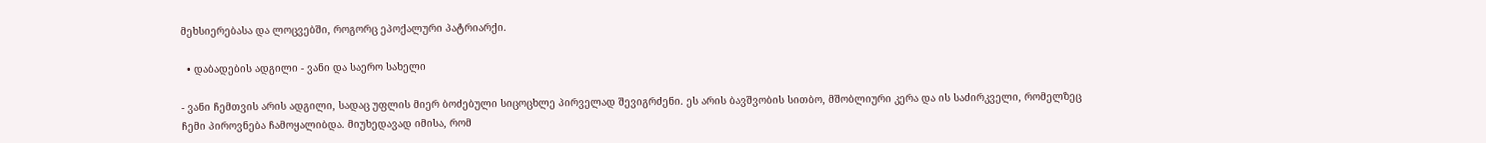მეხსიერებასა და ლოცვებში, როგორც ეპოქალური პატრიარქი.

  • დაბადების ადგილი - ვანი და საერო სახელი

- ვანი ჩემთვის არის ადგილი, სადაც უფლის მიერ ბოძებული სიცოცხლე პირველად შევიგრძენი. ეს არის ბავშვობის სითბო, მშობლიური კერა და ის საძირკველი, რომელზეც ჩემი პიროვნება ჩამოყალიბდა. მიუხედავად იმისა, რომ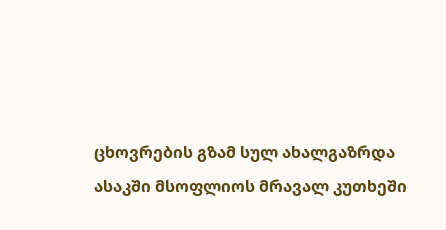ცხოვრების გზამ სულ ახალგაზრდა ასაკში მსოფლიოს მრავალ კუთხეში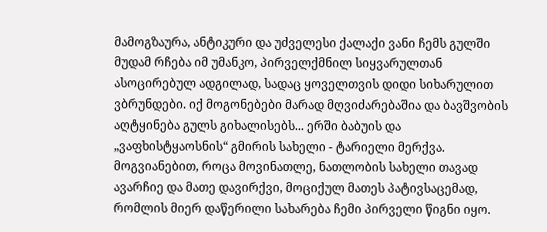მამოგზაურა, ანტიკური და უძველესი ქალაქი ვანი ჩემს გულში მუდამ რჩება იმ უმანკო, პირველქმნილ სიყვარულთან ასოცირებულ ადგილად, სადაც ყოველთვის დიდი სიხარულით ვბრუნდები. იქ მოგონებები მარად მღვიძარებაშია და ბავშვობის აღტყინება გულს გიხალისებს... ერში ბაბუის და „ვაფხისტყაოსნის“ გმირის სახელი - ტარიელი მერქვა. მოგვიანებით, როცა მოვინათლე, ნათლობის სახელი თავად ავარჩიე და მათე დავირქვი, მოციქულ მათეს პატივსაცემად, რომლის მიერ დაწერილი სახარება ჩემი პირველი წიგნი იყო.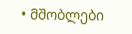• მშობლები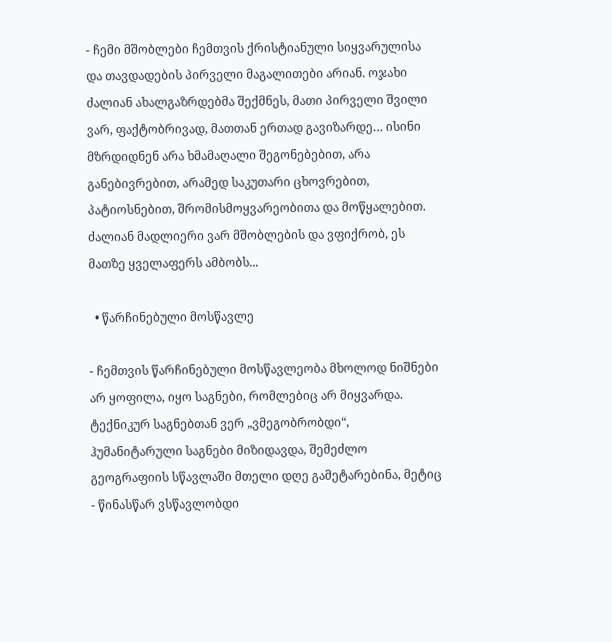- ჩემი მშობლები ჩემთვის ქრისტიანული სიყვარულისა და თავდადების პირველი მაგალითები არიან. ოჯახი ძალიან ახალგაზრდებმა შექმნეს, მათი პირველი შვილი ვარ, ფაქტობრივად, მათთან ერთად გავიზარდე… ისინი მზრდიდნენ არა ხმამაღალი შეგონებებით, არა განებივრებით, არამედ საკუთარი ცხოვრებით, პატიოსნებით, შრომისმოყვარეობითა და მოწყალებით. ძალიან მადლიერი ვარ მშობლების და ვფიქრობ, ეს მათზე ყველაფერს ამბობს...

  • წარჩინებული მოსწავლე

- ჩემთვის წარჩინებული მოსწავლეობა მხოლოდ ნიშნები არ ყოფილა, იყო საგნები, რომლებიც არ მიყვარდა. ტექნიკურ საგნებთან ვერ „ვმეგობრობდი“, ჰუმანიტარული საგნები მიზიდავდა, შემეძლო გეოგრაფიის სწავლაში მთელი დღე გამეტარებინა, მეტიც - წინასწარ ვსწავლობდი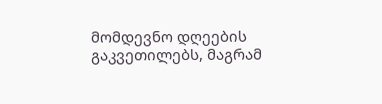მომდევნო დღეების გაკვეთილებს, მაგრამ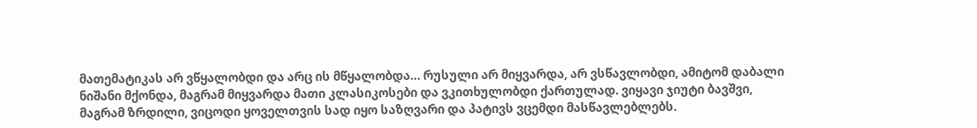მათემატიკას არ ვწყალობდი და არც ის მწყალობდა… რუსული არ მიყვარდა, არ ვსწავლობდი, ამიტომ დაბალი ნიშანი მქონდა, მაგრამ მიყვარდა მათი კლასიკოსები და ვკითხულობდი ქართულად. ვიყავი ჯიუტი ბავშვი, მაგრამ ზრდილი, ვიცოდი ყოველთვის სად იყო საზღვარი და პატივს ვცემდი მასწავლებლებს.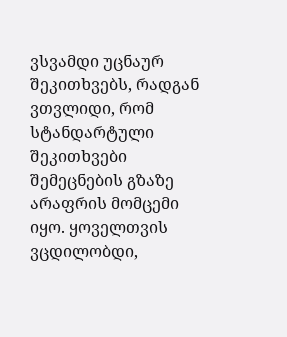ვსვამდი უცნაურ შეკითხვებს, რადგან ვთვლიდი, რომ სტანდარტული შეკითხვები შემეცნების გზაზე არაფრის მომცემი იყო. ყოველთვის ვცდილობდი,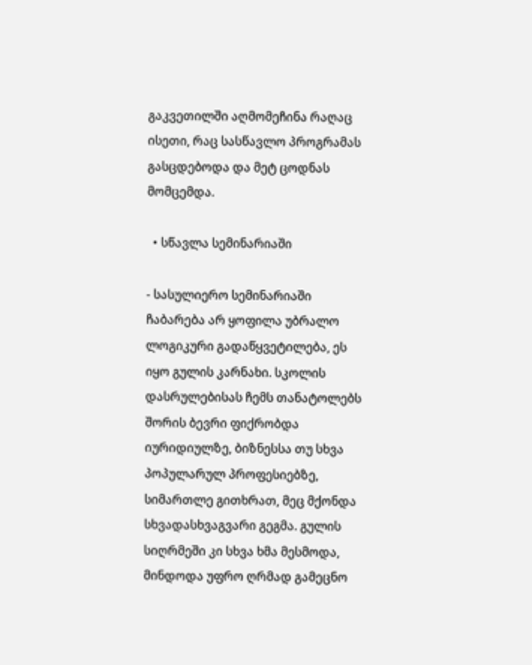გაკვეთილში აღმომეჩინა რაღაც ისეთი, რაც სასწავლო პროგრამას გასცდებოდა და მეტ ცოდნას მომცემდა.

  • სწავლა სემინარიაში

- სასულიერო სემინარიაში ჩაბარება არ ყოფილა უბრალო ლოგიკური გადაწყვეტილება, ეს იყო გულის კარნახი. სკოლის დასრულებისას ჩემს თანატოლებს შორის ბევრი ფიქრობდა იურიდიულზე, ბიზნესსა თუ სხვა პოპულარულ პროფესიებზე, სიმართლე გითხრათ, მეც მქონდა სხვადასხვაგვარი გეგმა. გულის სიღრმეში კი სხვა ხმა მესმოდა, მინდოდა უფრო ღრმად გამეცნო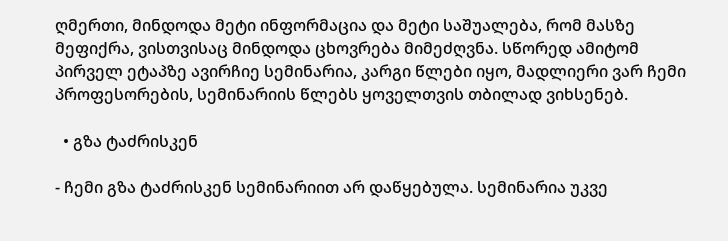ღმერთი, მინდოდა მეტი ინფორმაცია და მეტი საშუალება, რომ მასზე მეფიქრა, ვისთვისაც მინდოდა ცხოვრება მიმეძღვნა. სწორედ ამიტომ პირველ ეტაპზე ავირჩიე სემინარია, კარგი წლები იყო, მადლიერი ვარ ჩემი პროფესორების, სემინარიის წლებს ყოველთვის თბილად ვიხსენებ.

  • გზა ტაძრისკენ

- ჩემი გზა ტაძრისკენ სემინარიით არ დაწყებულა. სემინარია უკვე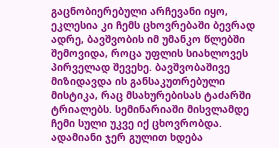გაცნობიერებული არჩევანი იყო, ეკლესია კი ჩემს ცხოვრებაში ბევრად ადრე, ბავშვობის იმ უმანკო წლებში შემოვიდა, როცა უფლის სიახლოვეს პირველად შევეხე. ბავშვობაშივე მიზიდავდა ის განსაკუთრებული მისტიკა, რაც მსახურებისას ტაძარში ტრიალებს. სემინარიაში მისვლამდე ჩემი სული უკვე იქ ცხოვრობდა. ადამიანი ჯერ გულით ხდება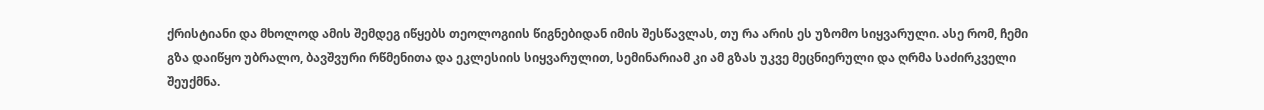ქრისტიანი და მხოლოდ ამის შემდეგ იწყებს თეოლოგიის წიგნებიდან იმის შესწავლას, თუ რა არის ეს უზომო სიყვარული. ასე რომ, ჩემი გზა დაიწყო უბრალო, ბავშვური რწმენითა და ეკლესიის სიყვარულით, სემინარიამ კი ამ გზას უკვე მეცნიერული და ღრმა საძირკველი შეუქმნა.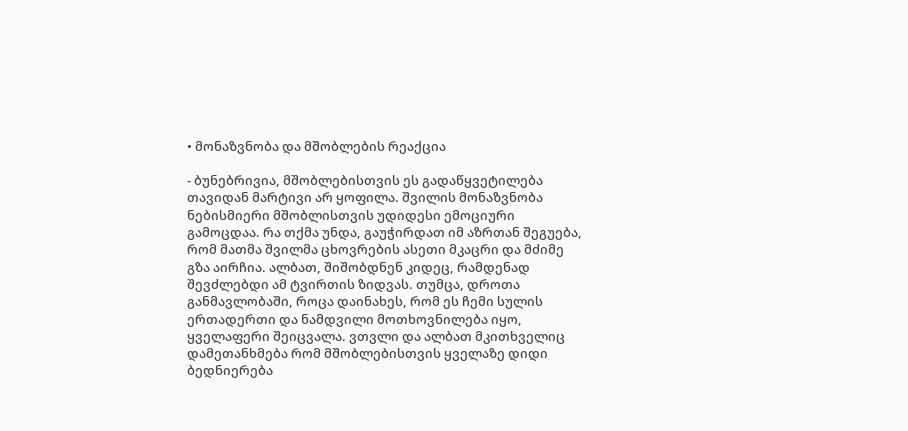• მონაზვნობა და მშობლების რეაქცია

- ბუნებრივია, მშობლებისთვის ეს გადაწყვეტილება თავიდან მარტივი არ ყოფილა. შვილის მონაზვნობა ნებისმიერი მშობლისთვის უდიდესი ემოციური გამოცდაა. რა თქმა უნდა, გაუჭირდათ იმ აზრთან შეგუება, რომ მათმა შვილმა ცხოვრების ასეთი მკაცრი და მძიმე გზა აირჩია. ალბათ, შიშობდნენ კიდეც, რამდენად შევძლებდი ამ ტვირთის ზიდვას. თუმცა, დროთა განმავლობაში, როცა დაინახეს, რომ ეს ჩემი სულის ერთადერთი და ნამდვილი მოთხოვნილება იყო, ყველაფერი შეიცვალა. ვთვლი და ალბათ მკითხველიც დამეთანხმება რომ მშობლებისთვის ყველაზე დიდი ბედნიერება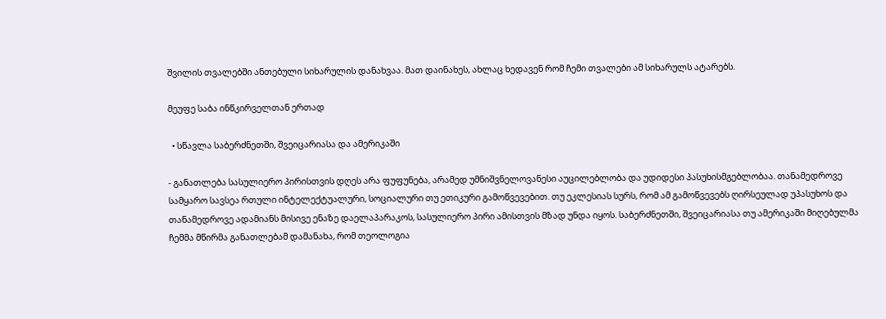შვილის თვალებში ანთებული სიხარულის დანახვაა. მათ დაინახეს, ახლაც ხედავენ რომ ჩემი თვალები ამ სიხარულს ატარებს.

მეუფე საბა ინწკირველთან ერთად

  • სწავლა საბერძნეთში, შვეიცარიასა და ამერიკაში

- განათლება სასულიერო პირისთვის დღეს არა ფუფუნება, არამედ უმნიშვნელოვანესი აუცილებლობა და უდიდესი პასუხისმგებლობაა. თანამედროვე სამყარო სავსეა რთული ინტელექტუალური, სოციალური თუ ეთიკური გამოწვევებით. თუ ეკლესიას სურს, რომ ამ გამოწვევებს ღირსეულად უპასუხოს და თანამედროვე ადამიანს მისივე ენაზე დაელაპარაკოს, სასულიერო პირი ამისთვის მზად უნდა იყოს. საბერძნეთში, შვეიცარიასა თუ ამერიკაში მიღებულმა ჩემმა მწირმა განათლებამ დამანახა, რომ თეოლოგია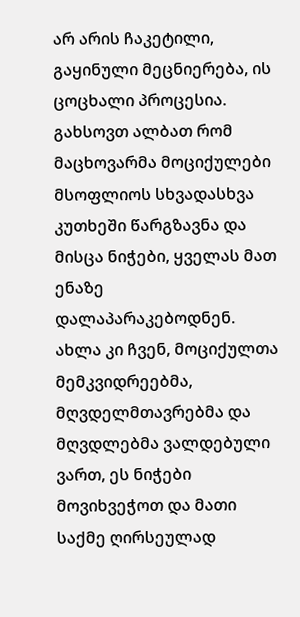არ არის ჩაკეტილი, გაყინული მეცნიერება, ის ცოცხალი პროცესია. გახსოვთ ალბათ რომ მაცხოვარმა მოციქულები მსოფლიოს სხვადასხვა კუთხეში წარგზავნა და მისცა ნიჭები, ყველას მათ ენაზე დალაპარაკებოდნენ. ახლა კი ჩვენ, მოციქულთა მემკვიდრეებმა, მღვდელმთავრებმა და მღვდლებმა ვალდებული ვართ, ეს ნიჭები მოვიხვეჭოთ და მათი საქმე ღირსეულად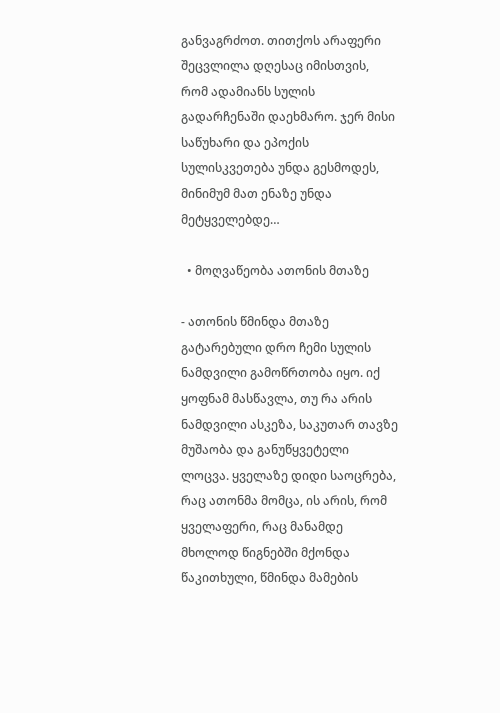განვაგრძოთ. თითქოს არაფერი შეცვლილა დღესაც იმისთვის, რომ ადამიანს სულის გადარჩენაში დაეხმარო. ჯერ მისი საწუხარი და ეპოქის სულისკვეთება უნდა გესმოდეს, მინიმუმ მათ ენაზე უნდა მეტყველებდე…

  • მოღვაწეობა ათონის მთაზე

- ათონის წმინდა მთაზე გატარებული დრო ჩემი სულის ნამდვილი გამოწრთობა იყო. იქ ყოფნამ მასწავლა, თუ რა არის ნამდვილი ასკეზა, საკუთარ თავზე მუშაობა და განუწყვეტელი ლოცვა. ყველაზე დიდი საოცრება, რაც ათონმა მომცა, ის არის, რომ ყველაფერი, რაც მანამდე მხოლოდ წიგნებში მქონდა წაკითხული, წმინდა მამების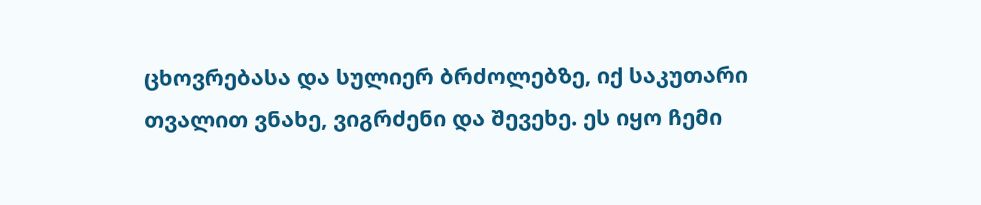ცხოვრებასა და სულიერ ბრძოლებზე, იქ საკუთარი თვალით ვნახე, ვიგრძენი და შევეხე. ეს იყო ჩემი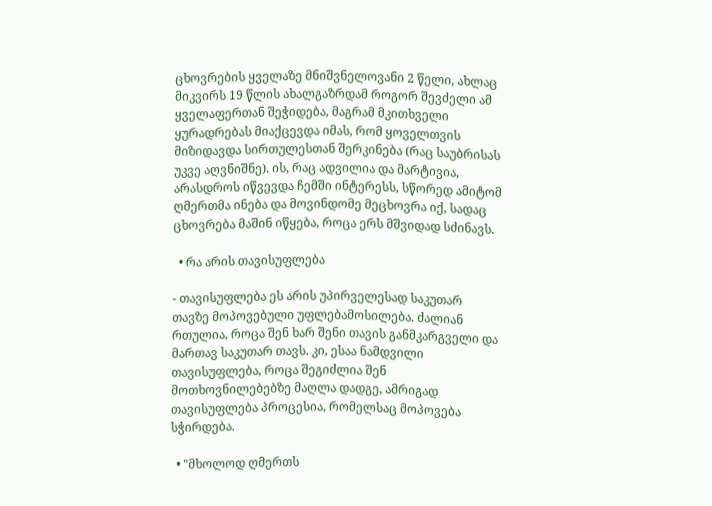ცხოვრების ყველაზე მნიშვნელოვანი 2 წელი, ახლაც მიკვირს 19 წლის ახალგაზრდამ როგორ შევძელი ამ ყველაფერთან შეჭიდება, მაგრამ მკითხველი ყურადრებას მიაქცევდა იმას, რომ ყოველთვის მიზიდავდა სირთულესთან შერკინება (რაც საუბრისას უკვე აღვნიშნე). ის, რაც ადვილია და მარტივია, არასდროს იწვევდა ჩემში ინტერესს, სწორედ ამიტომ ღმერთმა ინება და მოვინდომე მეცხოვრა იქ, სადაც ცხოვრება მაშინ იწყება, როცა ერს მშვიდად სძინავს.

  • რა არის თავისუფლება

- თავისუფლება ეს არის უპირველესად საკუთარ თავზე მოპოვებული უფლებამოსილება. ძალიან რთულია, როცა შენ ხარ შენი თავის განმკარგველი და მართავ საკუთარ თავს. კი, ესაა ნამდვილი თავისუფლება, როცა შეგიძლია შენ მოთხოვნილებებზე მაღლა დადგე, ამრიგად თავისუფლება პროცესია, რომელსაც მოპოვება სჭირდება.

  • "მხოლოდ ღმერთს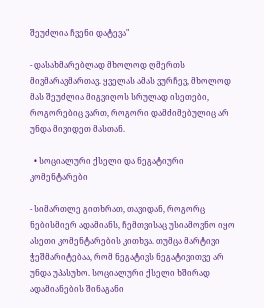შეუძლია ჩვენი დატევა"

- დასახმარებლად მხოლოდ ღმერთს მივმარავმართავ. ყველას ამას ვურჩევ, მხოლოდ მას შეუძლია მიგვიღოს სრულად ისეთები, როგორებიც ვართ, როგორი დამძიმებულიც არ უნდა მივიდეთ მასთან.

  • სოციალური ქსელი და ნეგატიური კომენტარები

- სიმართლე გითხრათ, თავიდან, როგორც ნებისმიერ ადამიანს, ჩემთვისაც უსიამოვნო იყო ასეთი კომენტარების კითხვა. თუმცა მარტივი ჭეშმარიტებაა, რომ ნეგატივს ნეგატივითვე არ უნდა უპასუხო. სოციალური ქსელი ხშირად ადამიანების შინაგანი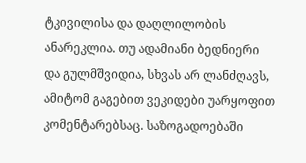ტკივილისა და დაღლილობის ანარეკლია. თუ ადამიანი ბედნიერი და გულმშვიდია, სხვას არ ლანძღავს, ამიტომ გაგებით ვეკიდები უარყოფით კომენტარებსაც. საზოგადოებაში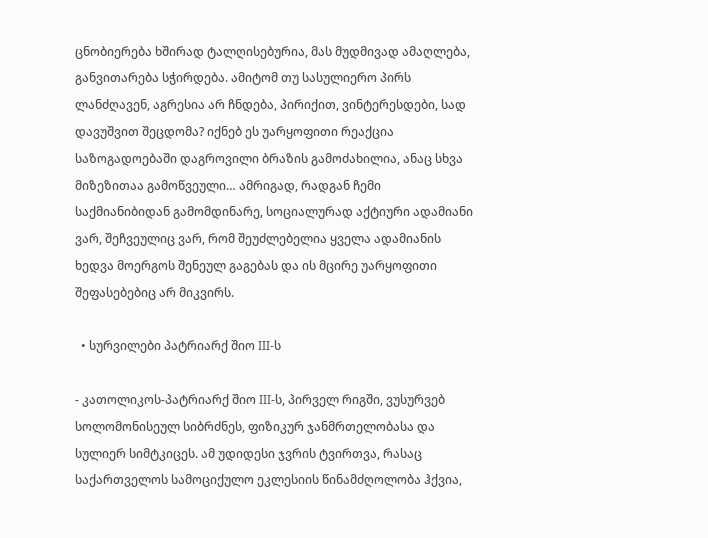ცნობიერება ხშირად ტალღისებურია, მას მუდმივად ამაღლება, განვითარება სჭირდება. ამიტომ თუ სასულიერო პირს ლანძღავენ, აგრესია არ ჩნდება, პირიქით, ვინტერესდები, სად დავუშვით შეცდომა? იქნებ ეს უარყოფითი რეაქცია საზოგადოებაში დაგროვილი ბრაზის გამოძახილია, ანაც სხვა მიზეზითაა გამოწვეული… ამრიგად, რადგან ჩემი საქმიანიბიდან გამომდინარე, სოციალურად აქტიური ადამიანი ვარ, შეჩვეულიც ვარ, რომ შეუძლებელია ყველა ადამიანის ხედვა მოერგოს შენეულ გაგებას და ის მცირე უარყოფითი შეფასებებიც არ მიკვირს.

  • სურვილები პატრიარქ შიო III-ს

- კათოლიკოს-პატრიარქ შიო III-ს, პირველ რიგში, ვუსურვებ სოლომონისეულ სიბრძნეს, ფიზიკურ ჯანმრთელობასა და სულიერ სიმტკიცეს. ამ უდიდესი ჯვრის ტვირთვა, რასაც საქართველოს სამოციქულო ეკლესიის წინამძღოლობა ჰქვია,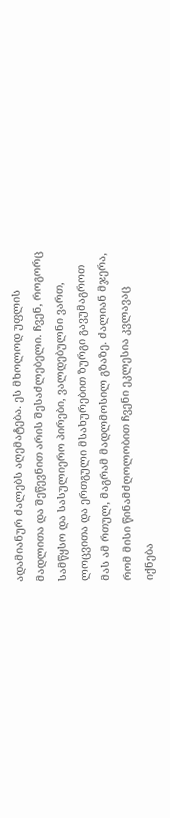ადამიანურ ძალებს აღემატება. ეს მხოლოდ უფლის მადლითა და შეწევნით არის შესაძლებელი. ჩვენ, როგორც სამწყსო და სასულიერო პირები, ვალდებულნი ვართ, ლოცვითა და ერთგული მსახურებით ზურგი გავუმაგროთ მას ამ რთულ, მაგრამ მადლმოსილ გზაზე. ძალიან მჯერა, რომ მისი წინამძღოლობით ჩვენი ეკლესია კვლავაც იქნება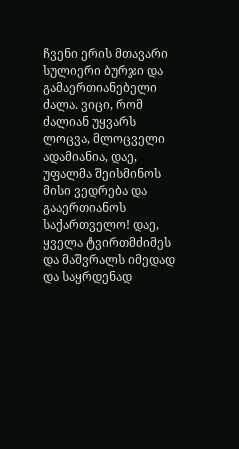ჩვენი ერის მთავარი სულიერი ბურჯი და გამაერთიანებელი ძალა. ვიცი, რომ ძალიან უყვარს ლოცვა, მლოცველი ადამიანია, დაე, უფალმა შეისმინოს მისი ვედრება და გააერთიანოს საქართველო! დაე, ყველა ტვირთმძიმეს და მაშვრალს იმედად და საყრდენად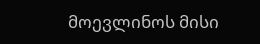მოევლინოს მისი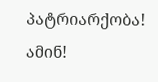პატრიარქობა! ამინ!